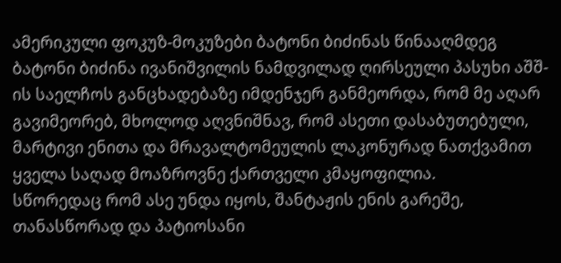ამერიკული ფოკუზ-მოკუზები ბატონი ბიძინას წინააღმდეგ
ბატონი ბიძინა ივანიშვილის ნამდვილად ღირსეული პასუხი აშშ-ის საელჩოს განცხადებაზე იმდენჯერ განმეორდა, რომ მე აღარ გავიმეორებ, მხოლოდ აღვნიშნავ, რომ ასეთი დასაბუთებული, მარტივი ენითა და მრავალტომეულის ლაკონურად ნათქვამით ყველა საღად მოაზროვნე ქართველი კმაყოფილია.
სწორედაც რომ ასე უნდა იყოს, შანტაჟის ენის გარეშე, თანასწორად და პატიოსანი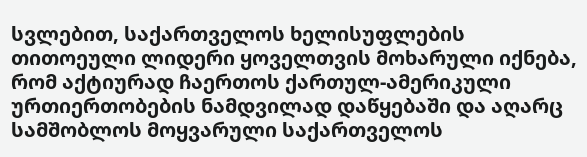სვლებით, საქართველოს ხელისუფლების თითოეული ლიდერი ყოველთვის მოხარული იქნება, რომ აქტიურად ჩაერთოს ქართულ-ამერიკული ურთიერთობების ნამდვილად დაწყებაში და აღარც სამშობლოს მოყვარული საქართველოს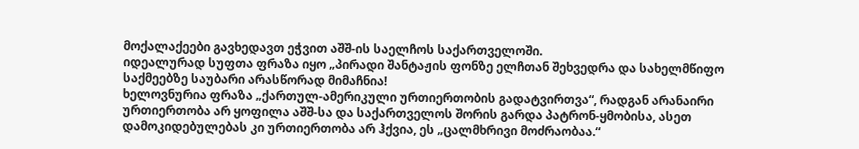მოქალაქეები გავხედავთ ეჭვით აშშ-ის საელჩოს საქართველოში.
იდეალურად სუფთა ფრაზა იყო „პირადი შანტაჟის ფონზე ელჩთან შეხვედრა და სახელმწიფო საქმეებზე საუბარი არასწორად მიმაჩნია!
ხელოვნურია ფრაზა „ქართულ-ამერიკული ურთიერთობის გადატვირთვა“, რადგან არანაირი ურთიერთობა არ ყოფილა აშშ-სა და საქართველოს შორის გარდა პატრონ-ყმობისა, ასეთ დამოკიდებულებას კი ურთიერთობა არ ჰქვია, ეს „ცალმხრივი მოძრაობაა.“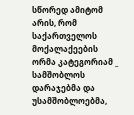სწორედ ამიტომ არის, რომ საქართველოს მოქალაქეების ორმა კატეგორიამ _ სამშობლოს დარაჯებმა და უსამშობლოებმა,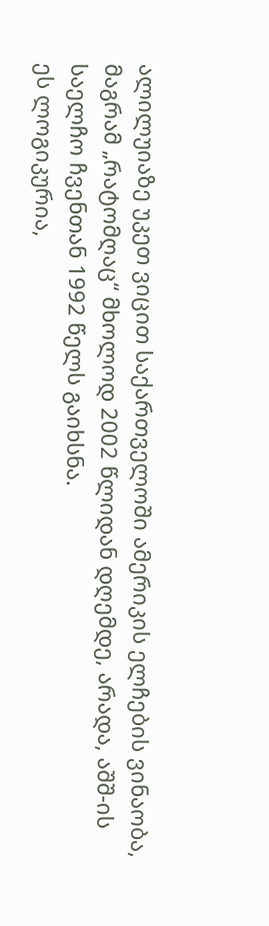ალილუიაზე უკეთ ვიცით საქართველოში ამერიკის ელჩების ვინაობა, მაგრამ „რატომღაც“ მხოლოდ 2002 წლიდან დღემდე, არადა, აშშ-ის საელჩო ჩვენთან 1992 წელს გაიხსნა.
ეს ლოგიკურია,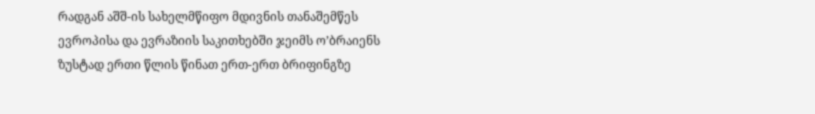რადგან აშშ-ის სახელმწიფო მდივნის თანაშემწეს ევროპისა და ევრაზიის საკითხებში ჯეიმს ო’ბრაიენს ზუსტად ერთი წლის წინათ ერთ-ერთ ბრიფინგზე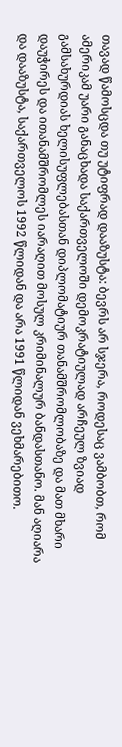თავად წამოსცდა თუ უტიფრად დააზუსტა: ბევრს არ სჯერა, როდესაც ვამბობთ, რომ ამერიკამ უარი განაცხადა საქართველოში დემოკრატიულად არჩეულ ზვიად გამსახურდიას ხელისუფლებასთან დიპლომატიურ თანამშრომლობაზე და მათ მხარი დაუჭირეს და ითანამშრომლეს იარაღით მოსულ კრიმინალურ ბანდასთანო. მან აღიარა და დააზუსტა, საქართველოს 1992 წლიდან და არა 1991 წლიდან ვეხმარებითო.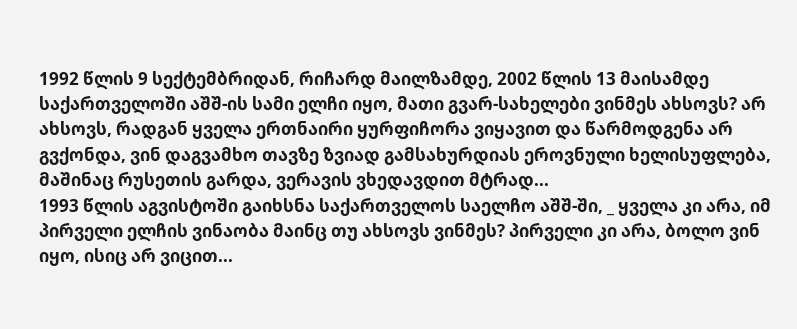1992 წლის 9 სექტემბრიდან, რიჩარდ მაილზამდე, 2002 წლის 13 მაისამდე საქართველოში აშშ-ის სამი ელჩი იყო, მათი გვარ-სახელები ვინმეს ახსოვს? არ ახსოვს, რადგან ყველა ერთნაირი ყურფიჩორა ვიყავით და წარმოდგენა არ გვქონდა, ვინ დაგვამხო თავზე ზვიად გამსახურდიას ეროვნული ხელისუფლება, მაშინაც რუსეთის გარდა, ვერავის ვხედავდით მტრად...
1993 წლის აგვისტოში გაიხსნა საქართველოს საელჩო აშშ-ში, _ ყველა კი არა, იმ პირველი ელჩის ვინაობა მაინც თუ ახსოვს ვინმეს? პირველი კი არა, ბოლო ვინ იყო, ისიც არ ვიცით...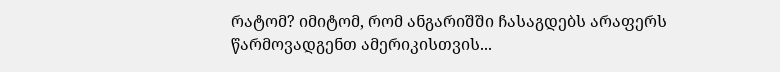რატომ? იმიტომ, რომ ანგარიშში ჩასაგდებს არაფერს წარმოვადგენთ ამერიკისთვის...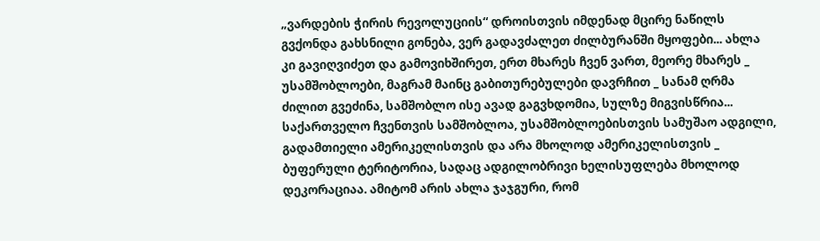„ვარდების ჭირის რევოლუციის“ დროისთვის იმდენად მცირე ნაწილს გვქონდა გახსნილი გონება, ვერ გადავძალეთ ძილბურანში მყოფები... ახლა კი გავიღვიძეთ და გამოვიხშირეთ, ერთ მხარეს ჩვენ ვართ, მეორე მხარეს _ უსამშობლოები, მაგრამ მაინც გაბითურებულები დავრჩით _ სანამ ღრმა ძილით გვეძინა, სამშობლო ისე ავად გაგვხდომია, სულზე მიგვისწრია...
საქართველო ჩვენთვის სამშობლოა, უსამშობლოებისთვის სამუშაო ადგილი, გადამთიელი ამერიკელისთვის და არა მხოლოდ ამერიკელისთვის _ ბუფერული ტერიტორია, სადაც ადგილობრივი ხელისუფლება მხოლოდ დეკორაციაა. ამიტომ არის ახლა ჯაჯგური, რომ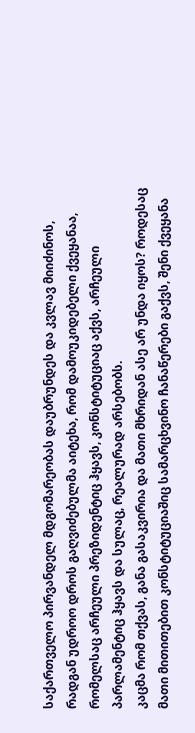საქართველო პირვანდელ მდგომარეობას დაუბრუნდეს და კვლავ მიიძინოს, რადგან უდროო დროს გაღვიძებულმა აიტეხა, რომ დამოუკიდებელი ქვეყანაა, რომელსაც არჩეული პრეზიდენტიც ჰყავს, კონსტიტუციაც აქვს, არჩეული პარლამენტიც ჰყავს და სულაც, რეალურად არსებობს.
კაცმა რომ თქვას, განა გასაკვირია და მათი მხრიდან ასე არ უნდა იყოს? როდესაც მათი მითითებით კონსტიტუციაშიც სამარცხვინო ჩანაწერები გაქვს, შენი ქვეყანა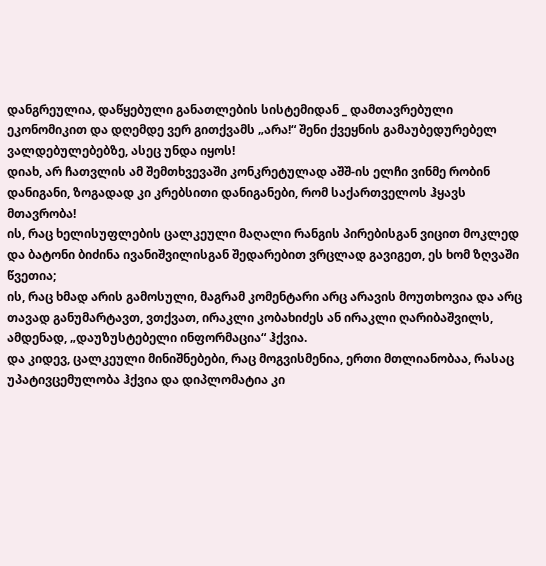დანგრეულია, დაწყებული განათლების სისტემიდან _ დამთავრებული ეკონომიკით და დღემდე ვერ გითქვამს „არა!“ შენი ქვეყნის გამაუბედურებელ ვალდებულებებზე, ასეც უნდა იყოს!
დიახ, არ ჩათვლის ამ შემთხვევაში კონკრეტულად აშშ-ის ელჩი ვინმე რობინ დანიგანი, ზოგადად კი კრებსითი დანიგანები, რომ საქართველოს ჰყავს მთავრობა!
ის, რაც ხელისუფლების ცალკეული მაღალი რანგის პირებისგან ვიცით მოკლედ და ბატონი ბიძინა ივანიშვილისგან შედარებით ვრცლად გავიგეთ, ეს ხომ ზღვაში წვეთია;
ის, რაც ხმად არის გამოსული, მაგრამ კომენტარი არც არავის მოუთხოვია და არც თავად განუმარტავთ, ვთქვათ, ირაკლი კობახიძეს ან ირაკლი ღარიბაშვილს, ამდენად, „დაუზუსტებელი ინფორმაცია“ ჰქვია.
და კიდევ, ცალკეული მინიშნებები, რაც მოგვისმენია, ერთი მთლიანობაა, რასაც უპატივცემულობა ჰქვია და დიპლომატია კი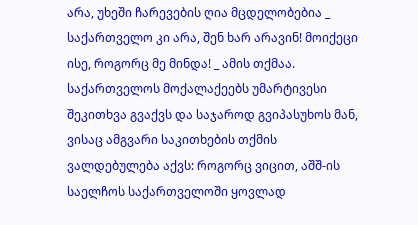არა, უხეში ჩარევების ღია მცდელობებია _ საქართველო კი არა, შენ ხარ არავინ! მოიქეცი ისე, როგორც მე მინდა! _ ამის თქმაა.
საქართველოს მოქალაქეებს უმარტივესი შეკითხვა გვაქვს და საჯაროდ გვიპასუხოს მან, ვისაც ამგვარი საკითხების თქმის ვალდებულება აქვს: როგორც ვიცით, აშშ-ის საელჩოს საქართველოში ყოვლად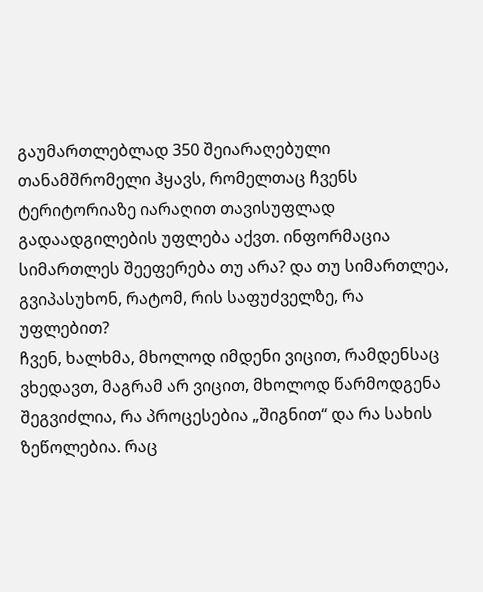გაუმართლებლად 350 შეიარაღებული თანამშრომელი ჰყავს, რომელთაც ჩვენს ტერიტორიაზე იარაღით თავისუფლად გადაადგილების უფლება აქვთ. ინფორმაცია სიმართლეს შეეფერება თუ არა? და თუ სიმართლეა, გვიპასუხონ, რატომ, რის საფუძველზე, რა უფლებით?
ჩვენ, ხალხმა, მხოლოდ იმდენი ვიცით, რამდენსაც ვხედავთ, მაგრამ არ ვიცით, მხოლოდ წარმოდგენა შეგვიძლია, რა პროცესებია „შიგნით“ და რა სახის ზეწოლებია. რაც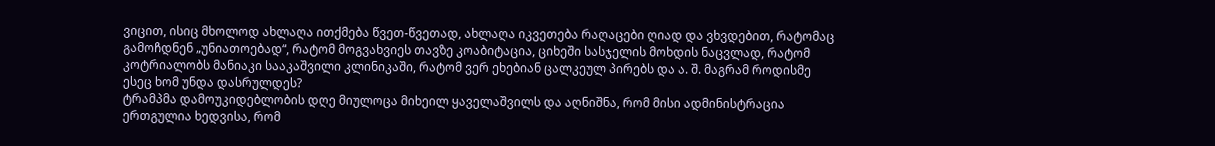ვიცით, ისიც მხოლოდ ახლაღა ითქმება წვეთ-წვეთად, ახლაღა იკვეთება რაღაცები ღიად და ვხვდებით, რატომაც გამოჩდნენ „უნიათოებად“, რატომ მოგვახვიეს თავზე კოაბიტაცია, ციხეში სასჯელის მოხდის ნაცვლად, რატომ კოტრიალობს მანიაკი სააკაშვილი კლინიკაში, რატომ ვერ ეხებიან ცალკეულ პირებს და ა. შ. მაგრამ როდისმე ესეც ხომ უნდა დასრულდეს?
ტრამპმა დამოუკიდებლობის დღე მიულოცა მიხეილ ყაველაშვილს და აღნიშნა, რომ მისი ადმინისტრაცია ერთგულია ხედვისა, რომ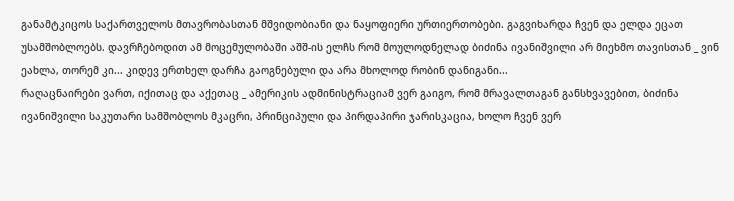განამტკიცოს საქართველოს მთავრობასთან მშვიდობიანი და ნაყოფიერი ურთიერთობები. გაგვიხარდა ჩვენ და ელდა ეცათ უსამშობლოებს. დავრჩებოდით ამ მოცემულობაში აშშ-ის ელჩს რომ მოულოდნელად ბიძინა ივანიშვილი არ მიეხმო თავისთან _ ვინ ეახლა, თორემ კი... კიდევ ერთხელ დარჩა გაოგნებული და არა მხოლოდ რობინ დანიგანი...
რაღაცნაირები ვართ, იქითაც და აქეთაც _ ამერიკის ადმინისტრაციამ ვერ გაიგო, რომ მრავალთაგან განსხვავებით, ბიძინა ივანიშვილი საკუთარი სამშობლოს მკაცრი, პრინციპული და პირდაპირი ჯარისკაცია, ხოლო ჩვენ ვერ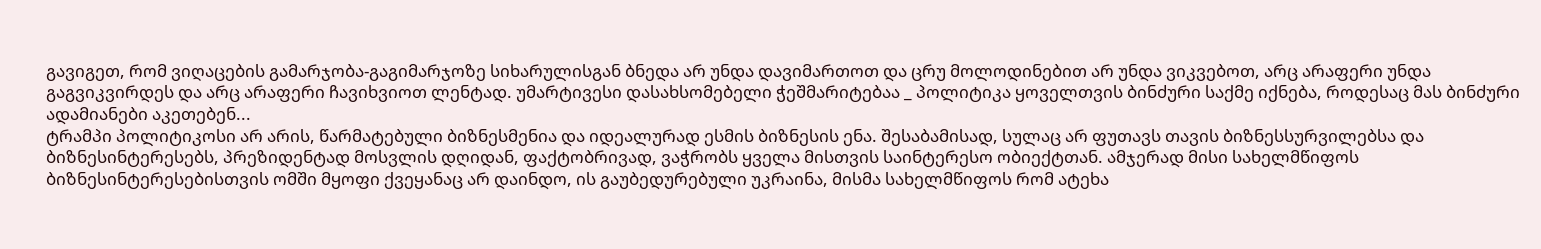გავიგეთ, რომ ვიღაცების გამარჯობა-გაგიმარჯოზე სიხარულისგან ბნედა არ უნდა დავიმართოთ და ცრუ მოლოდინებით არ უნდა ვიკვებოთ, არც არაფერი უნდა გაგვიკვირდეს და არც არაფერი ჩავიხვიოთ ლენტად. უმარტივესი დასახსომებელი ჭეშმარიტებაა _ პოლიტიკა ყოველთვის ბინძური საქმე იქნება, როდესაც მას ბინძური ადამიანები აკეთებენ...
ტრამპი პოლიტიკოსი არ არის, წარმატებული ბიზნესმენია და იდეალურად ესმის ბიზნესის ენა. შესაბამისად, სულაც არ ფუთავს თავის ბიზნესსურვილებსა და ბიზნესინტერესებს, პრეზიდენტად მოსვლის დღიდან, ფაქტობრივად, ვაჭრობს ყველა მისთვის საინტერესო ობიექტთან. ამჯერად მისი სახელმწიფოს ბიზნესინტერესებისთვის ომში მყოფი ქვეყანაც არ დაინდო, ის გაუბედურებული უკრაინა, მისმა სახელმწიფოს რომ ატეხა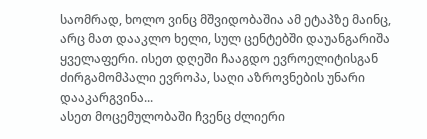საომრად, ხოლო ვინც მშვიდობაშია ამ ეტაპზე მაინც, არც მათ დააკლო ხელი, სულ ცენტებში დაუანგარიშა ყველაფერი. ისეთ დღეში ჩააგდო ევროელიტისგან ძირგამომპალი ევროპა, საღი აზროვნების უნარი დააკარგვინა...
ასეთ მოცემულობაში ჩვენც ძლიერი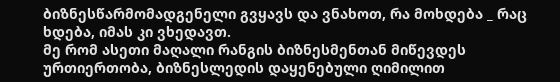ბიზნესწარმომადგენელი გვყავს და ვნახოთ, რა მოხდება _ რაც ხდება, იმას კი ვხედავთ.
მე რომ ასეთი მაღალი რანგის ბიზნესმენთან მიწევდეს ურთიერთობა, ბიზნესლედის დაყენებული ღიმილით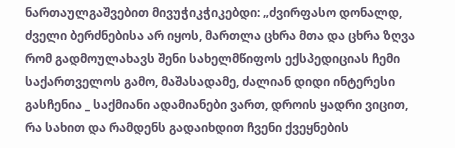ნართაულგაშვებით მივუჭიკჭიკებდი: „ძვირფასო დონალდ, ძველი ბერძნებისა არ იყოს, მართლა ცხრა მთა და ცხრა ზღვა რომ გადმოულახავს შენი სახელმწიფოს ექსპედიციას ჩემი საქართველოს გამო, მაშასადამე, ძალიან დიდი ინტერესი გასჩენია _ საქმიანი ადამიანები ვართ, დროის ყადრი ვიცით, რა სახით და რამდენს გადაიხდით ჩვენი ქვეყნების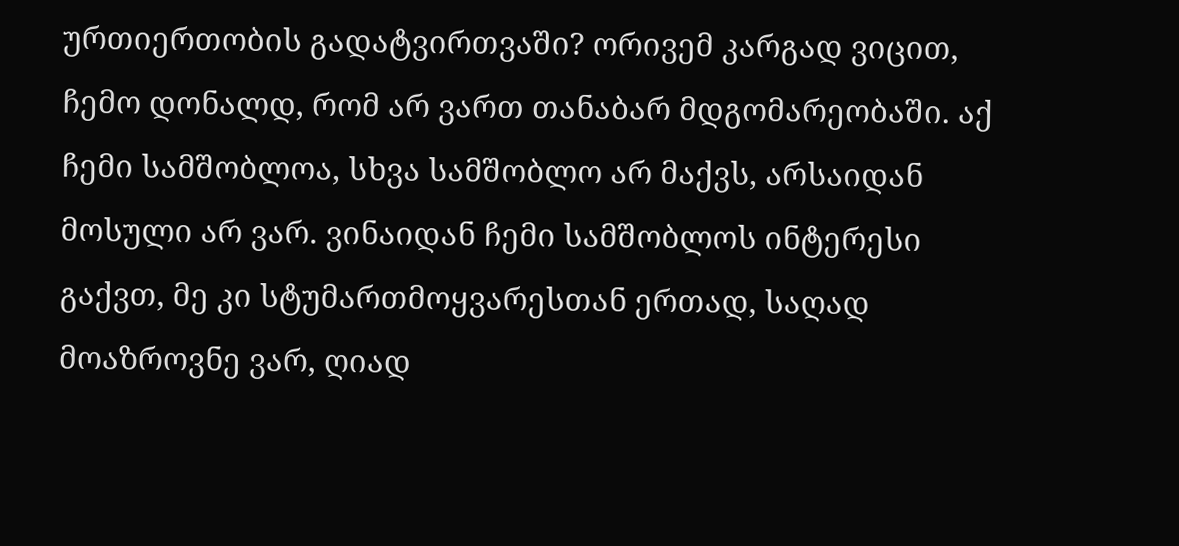ურთიერთობის გადატვირთვაში? ორივემ კარგად ვიცით, ჩემო დონალდ, რომ არ ვართ თანაბარ მდგომარეობაში. აქ ჩემი სამშობლოა, სხვა სამშობლო არ მაქვს, არსაიდან მოსული არ ვარ. ვინაიდან ჩემი სამშობლოს ინტერესი გაქვთ, მე კი სტუმართმოყვარესთან ერთად, საღად მოაზროვნე ვარ, ღიად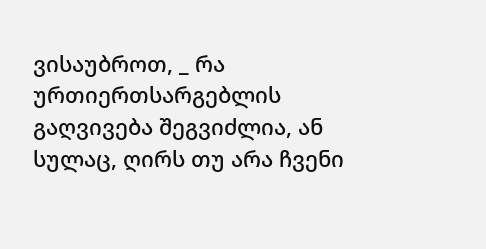ვისაუბროთ, _ რა ურთიერთსარგებლის გაღვივება შეგვიძლია, ან სულაც, ღირს თუ არა ჩვენი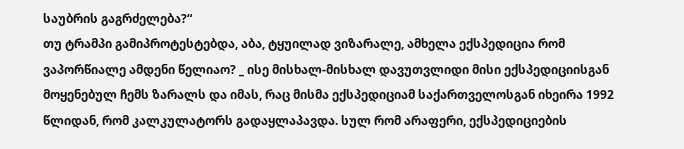საუბრის გაგრძელება?“
თუ ტრამპი გამიპროტესტებდა, აბა, ტყუილად ვიზარალე, ამხელა ექსპედიცია რომ ვაპორწიალე ამდენი წელიაო? _ ისე მისხალ-მისხალ დავუთვლიდი მისი ექსპედიციისგან მოყენებულ ჩემს ზარალს და იმას, რაც მისმა ექსპედიციამ საქართველოსგან იხეირა 1992 წლიდან, რომ კალკულატორს გადაყლაპავდა. სულ რომ არაფერი, ექსპედიციების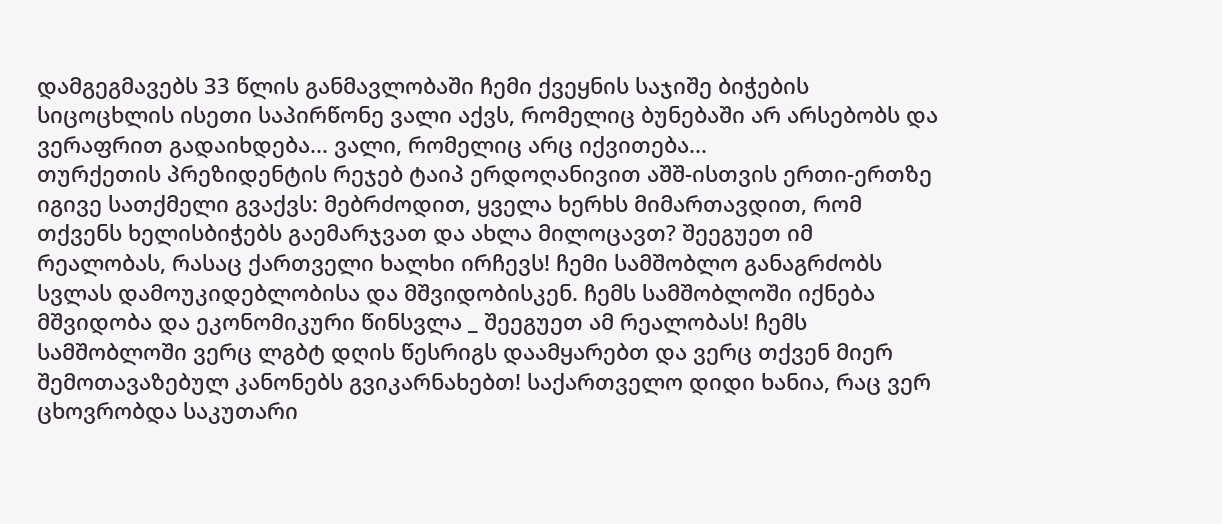დამგეგმავებს 33 წლის განმავლობაში ჩემი ქვეყნის საჯიშე ბიჭების სიცოცხლის ისეთი საპირწონე ვალი აქვს, რომელიც ბუნებაში არ არსებობს და ვერაფრით გადაიხდება... ვალი, რომელიც არც იქვითება...
თურქეთის პრეზიდენტის რეჯებ ტაიპ ერდოღანივით აშშ-ისთვის ერთი-ერთზე იგივე სათქმელი გვაქვს: მებრძოდით, ყველა ხერხს მიმართავდით, რომ თქვენს ხელისბიჭებს გაემარჯვათ და ახლა მილოცავთ? შეეგუეთ იმ რეალობას, რასაც ქართველი ხალხი ირჩევს! ჩემი სამშობლო განაგრძობს სვლას დამოუკიდებლობისა და მშვიდობისკენ. ჩემს სამშობლოში იქნება მშვიდობა და ეკონომიკური წინსვლა _ შეეგუეთ ამ რეალობას! ჩემს სამშობლოში ვერც ლგბტ დღის წესრიგს დაამყარებთ და ვერც თქვენ მიერ შემოთავაზებულ კანონებს გვიკარნახებთ! საქართველო დიდი ხანია, რაც ვერ ცხოვრობდა საკუთარი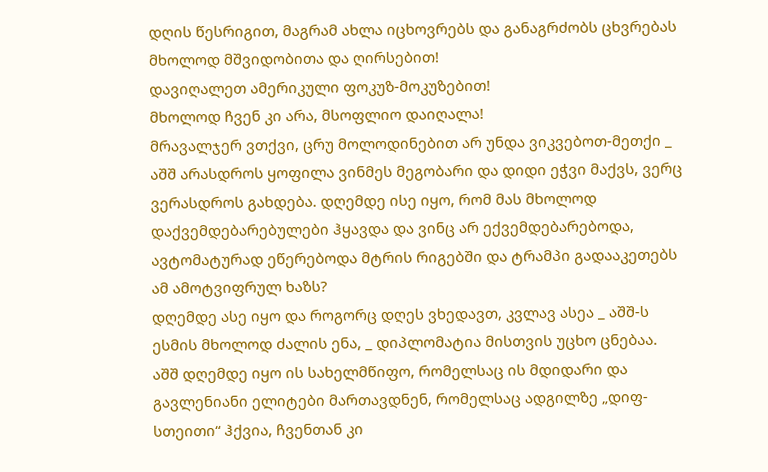დღის წესრიგით, მაგრამ ახლა იცხოვრებს და განაგრძობს ცხვრებას მხოლოდ მშვიდობითა და ღირსებით!
დავიღალეთ ამერიკული ფოკუზ-მოკუზებით!
მხოლოდ ჩვენ კი არა, მსოფლიო დაიღალა!
მრავალჯერ ვთქვი, ცრუ მოლოდინებით არ უნდა ვიკვებოთ-მეთქი _ აშშ არასდროს ყოფილა ვინმეს მეგობარი და დიდი ეჭვი მაქვს, ვერც ვერასდროს გახდება. დღემდე ისე იყო, რომ მას მხოლოდ დაქვემდებარებულები ჰყავდა და ვინც არ ექვემდებარებოდა, ავტომატურად ეწერებოდა მტრის რიგებში და ტრამპი გადააკეთებს ამ ამოტვიფრულ ხაზს?
დღემდე ასე იყო და როგორც დღეს ვხედავთ, კვლავ ასეა _ აშშ-ს ესმის მხოლოდ ძალის ენა, _ დიპლომატია მისთვის უცხო ცნებაა.
აშშ დღემდე იყო ის სახელმწიფო, რომელსაც ის მდიდარი და გავლენიანი ელიტები მართავდნენ, რომელსაც ადგილზე „დიფ-სთეითი“ ჰქვია, ჩვენთან კი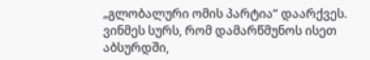„გლობალური ომის პარტია“ დაარქვეს.
ვინმეს სურს, რომ დამარწმუნოს ისეთ აბსურდში,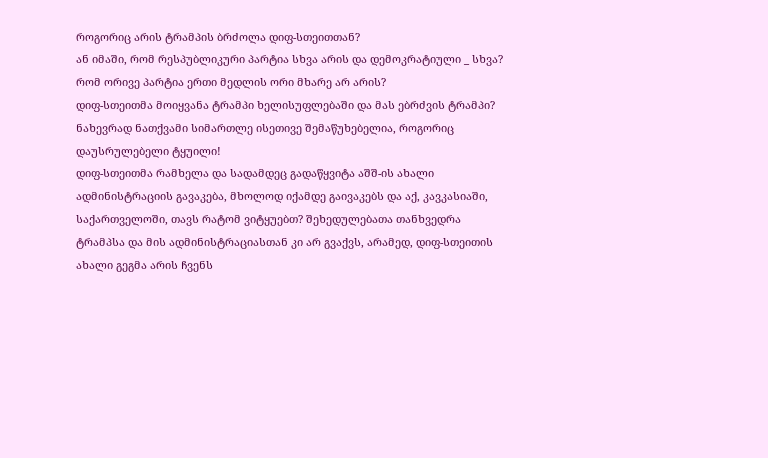როგორიც არის ტრამპის ბრძოლა დიფ-სთეითთან?
ან იმაში, რომ რესპუბლიკური პარტია სხვა არის და დემოკრატიული _ სხვა? რომ ორივე პარტია ერთი მედლის ორი მხარე არ არის?
დიფ-სთეითმა მოიყვანა ტრამპი ხელისუფლებაში და მას ებრძვის ტრამპი?
ნახევრად ნათქვამი სიმართლე ისეთივე შემაწუხებელია, როგორიც დაუსრულებელი ტყუილი!
დიფ-სთეითმა რამხელა და სადამდეც გადაწყვიტა აშშ-ის ახალი ადმინისტრაციის გავაკება, მხოლოდ იქამდე გაივაკებს და აქ, კავკასიაში, საქართველოში, თავს რატომ ვიტყუებთ? შეხედულებათა თანხვედრა ტრამპსა და მის ადმინისტრაციასთან კი არ გვაქვს, არამედ, დიფ-სთეითის ახალი გეგმა არის ჩვენს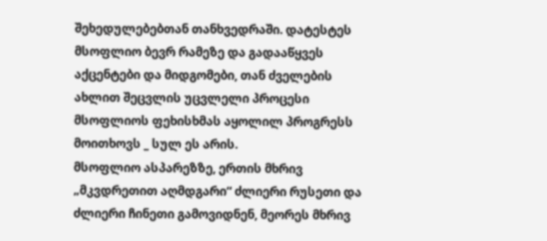შეხედულებებთან თანხვედრაში. დატესტეს მსოფლიო ბევრ რამეზე და გადააწყვეს აქცენტები და მიდგომები, თან ძველების ახლით შეცვლის უცვლელი პროცესი მსოფლიოს ფეხისხმას აყოლილ პროგრესს მოითხოვს _ სულ ეს არის.
მსოფლიო ასპარეზზე, ერთის მხრივ „მკვდრეთით აღმდგარი“ ძლიერი რუსეთი და ძლიერი ჩინეთი გამოვიდნენ, მეორეს მხრივ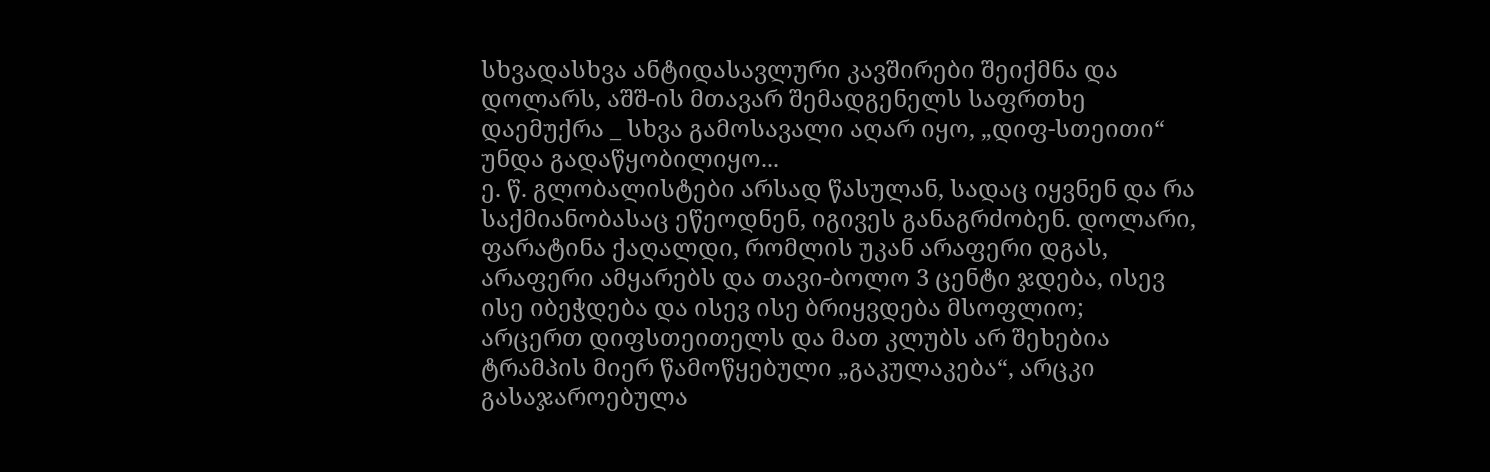სხვადასხვა ანტიდასავლური კავშირები შეიქმნა და დოლარს, აშშ-ის მთავარ შემადგენელს საფრთხე დაემუქრა _ სხვა გამოსავალი აღარ იყო, „დიფ-სთეითი“ უნდა გადაწყობილიყო...
ე. წ. გლობალისტები არსად წასულან, სადაც იყვნენ და რა საქმიანობასაც ეწეოდნენ, იგივეს განაგრძობენ. დოლარი, ფარატინა ქაღალდი, რომლის უკან არაფერი დგას, არაფერი ამყარებს და თავი-ბოლო 3 ცენტი ჯდება, ისევ ისე იბეჭდება და ისევ ისე ბრიყვდება მსოფლიო;
არცერთ დიფსთეითელს და მათ კლუბს არ შეხებია ტრამპის მიერ წამოწყებული „გაკულაკება“, არცკი გასაჯაროებულა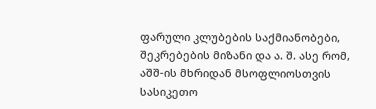ფარული კლუბების საქმიანობები, შეკრებების მიზანი და ა. შ. ასე რომ, აშშ-ის მხრიდან მსოფლიოსთვის სასიკეთო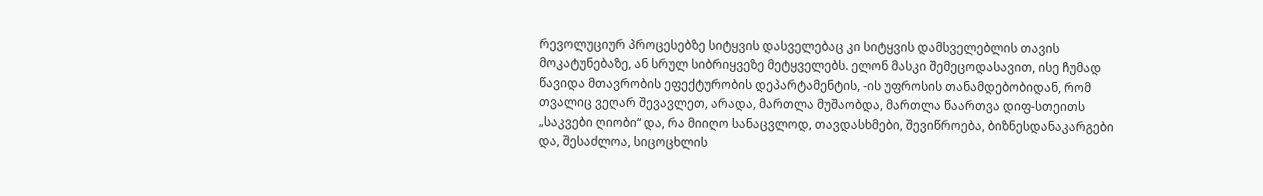რევოლუციურ პროცესებზე სიტყვის დასველებაც კი სიტყვის დამსველებლის თავის მოკატუნებაზე, ან სრულ სიბრიყვეზე მეტყველებს. ელონ მასკი შემეცოდასავით, ისე ჩუმად წავიდა მთავრობის ეფექტურობის დეპარტამენტის, -ის უფროსის თანამდებობიდან, რომ თვალიც ვეღარ შევავლეთ, არადა, მართლა მუშაობდა, მართლა წაართვა დიფ-სთეითს „საკვები ღიობი“ და, რა მიიღო სანაცვლოდ, თავდასხმები, შევიწროება, ბიზნესდანაკარგები და, შესაძლოა, სიცოცხლის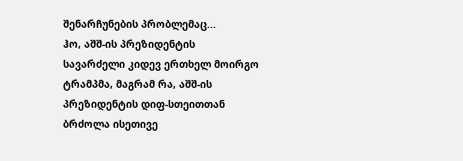შენარჩუნების პრობლემაც...
ჰო, აშშ-ის პრეზიდენტის სავარძელი კიდევ ერთხელ მოირგო ტრამპმა, მაგრამ რა, აშშ-ის პრეზიდენტის დიფ-სთეითთან ბრძოლა ისეთივე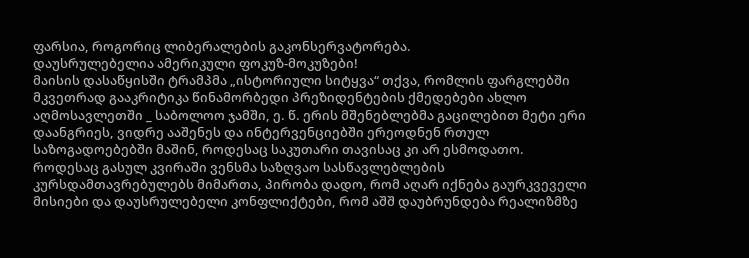ფარსია, როგორიც ლიბერალების გაკონსერვატორება.
დაუსრულებელია ამერიკული ფოკუზ-მოკუზები!
მაისის დასაწყისში ტრამპმა „ისტორიული სიტყვა“ თქვა, რომლის ფარგლებში მკვეთრად გააკრიტიკა წინამორბედი პრეზიდენტების ქმედებები ახლო აღმოსავლეთში _ საბოლოო ჯამში, ე. წ. ერის მშენებლებმა გაცილებით მეტი ერი დაანგრიეს, ვიდრე ააშენეს და ინტერვენციებში ერეოდნენ რთულ საზოგადოებებში მაშინ, როდესაც საკუთარი თავისაც კი არ ესმოდათო.
როდესაც გასულ კვირაში ვენსმა საზღვაო სასწავლებლების კურსდამთავრებულებს მიმართა, პირობა დადო, რომ აღარ იქნება გაურკვეველი მისიები და დაუსრულებელი კონფლიქტები, რომ აშშ დაუბრუნდება რეალიზმზე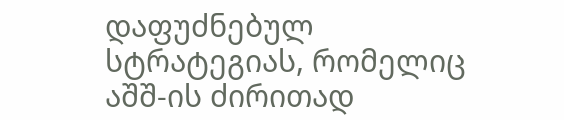დაფუძნებულ სტრატეგიას, რომელიც აშშ-ის ძირითად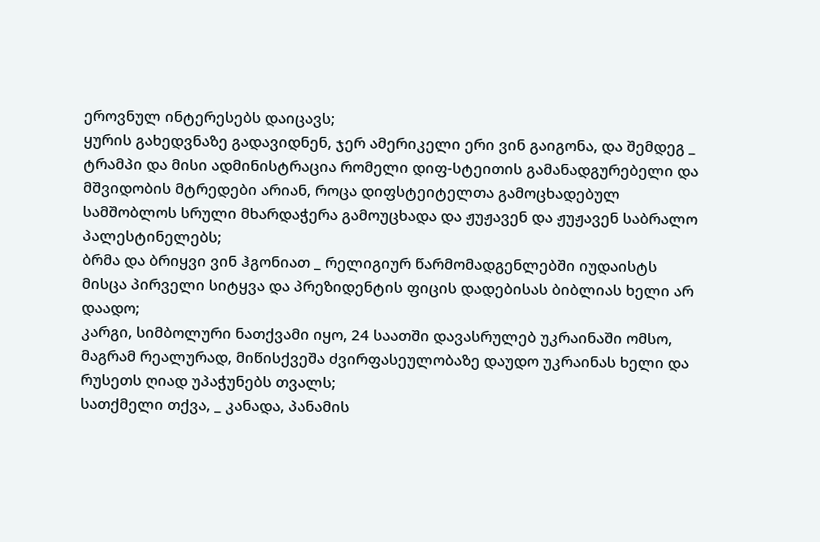ეროვნულ ინტერესებს დაიცავს;
ყურის გახედვნაზე გადავიდნენ, ჯერ ამერიკელი ერი ვინ გაიგონა, და შემდეგ _ ტრამპი და მისი ადმინისტრაცია რომელი დიფ-სტეითის გამანადგურებელი და მშვიდობის მტრედები არიან, როცა დიფსტეიტელთა გამოცხადებულ სამშობლოს სრული მხარდაჭერა გამოუცხადა და ჟუჟავენ და ჟუჟავენ საბრალო პალესტინელებს;
ბრმა და ბრიყვი ვინ ჰგონიათ _ რელიგიურ წარმომადგენლებში იუდაისტს მისცა პირველი სიტყვა და პრეზიდენტის ფიცის დადებისას ბიბლიას ხელი არ დაადო;
კარგი, სიმბოლური ნათქვამი იყო, 24 საათში დავასრულებ უკრაინაში ომსო, მაგრამ რეალურად, მიწისქვეშა ძვირფასეულობაზე დაუდო უკრაინას ხელი და რუსეთს ღიად უპაჭუნებს თვალს;
სათქმელი თქვა, _ კანადა, პანამის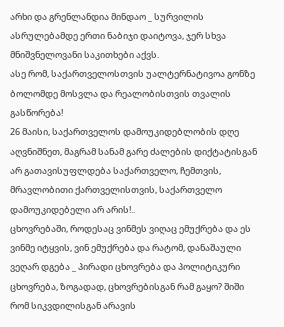არხი და გრენლანდია მინდაო _ სურვილის ასრულებამდე ერთი ნაბიჯი დაიტოვა, ჯერ სხვა მნიშვნელოვანი საკითხები აქვს.
ასე რომ, საქართველოსთვის უალტერნატივოა გონზე ბოლომდე მოსვლა და რეალობისთვის თვალის გასწორება!
26 მაისი, საქართველოს დამოუკიდებლობის დღე აღვნიშნეთ, მაგრამ სანამ გარე ძალების დიქტატისგან არ გათავისუფლდება საქართველო, ჩემთვის, მრავლობითი ქართველისთვის, საქართველო დამოუკიდებელი არ არის!..
ცხოვრებაში, როდესაც ვინმეს ვიღაც ემუქრება და ეს ვინმე იტყვის, ვინ ემუქრება და რატომ, დანაშაული ვეღარ დგება _ პირადი ცხოვრება და პოლიტიკური ცხოვრება, ზოგადად, ცხოვრებისგან რამ გაყო? შიში რომ სიკვდილისგან არავის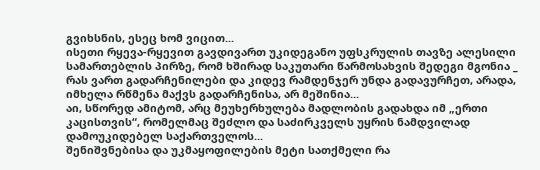გვიხსნის, ესეც ხომ ვიცით...
ისეთი რყევა-რყევით გავდივართ უკიდეგანო უფსკრულის თავზე ალესილი სამართებლის პირზე, რომ ხშირად საკუთარი წარმოსახვის შედეგი მგონია _ რას ვართ გადარჩენილები და კიდევ რამდენჯერ უნდა გადავურჩეთ, არადა, იმხელა რწმენა მაქვს გადარჩენისა, არ მეშინია...
აი, სწორედ ამიტომ, არც მეუხერხულება მადლობის გადახდა იმ „ერთი კაცისთვის“, რომელმაც შეძლო და საძირკველს უყრის ნამდვილად დამოუკიდებელ საქართველოს...
შენიშვნებისა და უკმაყოფილების მეტი სათქმელი რა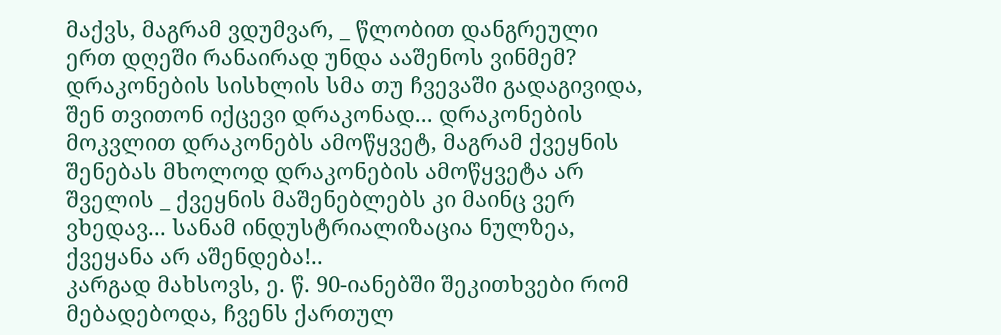მაქვს, მაგრამ ვდუმვარ, _ წლობით დანგრეული ერთ დღეში რანაირად უნდა ააშენოს ვინმემ?
დრაკონების სისხლის სმა თუ ჩვევაში გადაგივიდა, შენ თვითონ იქცევი დრაკონად... დრაკონების მოკვლით დრაკონებს ამოწყვეტ, მაგრამ ქვეყნის შენებას მხოლოდ დრაკონების ამოწყვეტა არ შველის _ ქვეყნის მაშენებლებს კი მაინც ვერ ვხედავ... სანამ ინდუსტრიალიზაცია ნულზეა, ქვეყანა არ აშენდება!..
კარგად მახსოვს, ე. წ. 90-იანებში შეკითხვები რომ მებადებოდა, ჩვენს ქართულ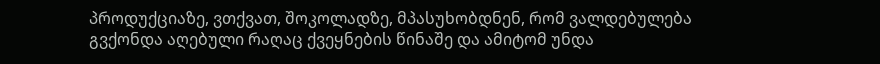პროდუქციაზე, ვთქვათ, შოკოლადზე, მპასუხობდნენ, რომ ვალდებულება გვქონდა აღებული რაღაც ქვეყნების წინაშე და ამიტომ უნდა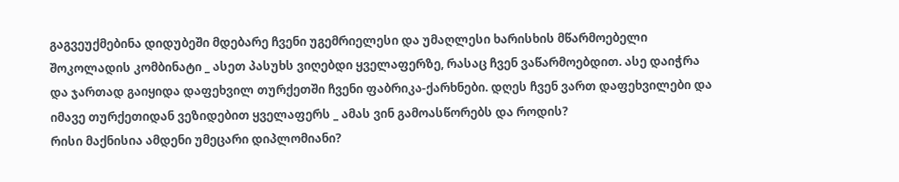გაგვეუქმებინა დიდუბეში მდებარე ჩვენი უგემრიელესი და უმაღლესი ხარისხის მწარმოებელი შოკოლადის კომბინატი _ ასეთ პასუხს ვიღებდი ყველაფერზე, რასაც ჩვენ ვაწარმოებდით. ასე დაიჭრა და ჯართად გაიყიდა დაფეხვილ თურქეთში ჩვენი ფაბრიკა-ქარხნები. დღეს ჩვენ ვართ დაფეხვილები და იმავე თურქეთიდან ვეზიდებით ყველაფერს _ ამას ვინ გამოასწორებს და როდის?
რისი მაქნისია ამდენი უმეცარი დიპლომიანი?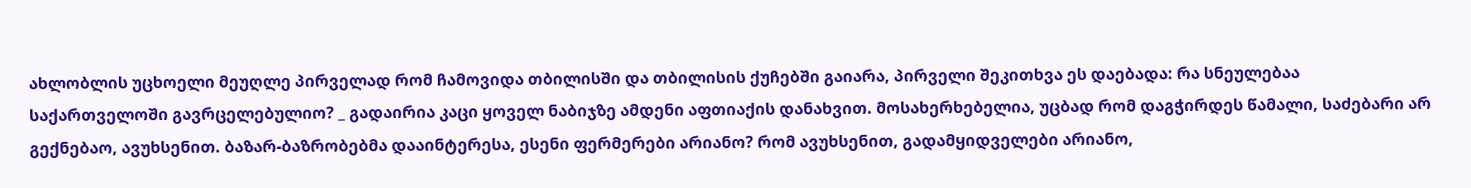ახლობლის უცხოელი მეუღლე პირველად რომ ჩამოვიდა თბილისში და თბილისის ქუჩებში გაიარა, პირველი შეკითხვა ეს დაებადა: რა სნეულებაა საქართველოში გავრცელებულიო? _ გადაირია კაცი ყოველ ნაბიჯზე ამდენი აფთიაქის დანახვით. მოსახერხებელია, უცბად რომ დაგჭირდეს წამალი, საძებარი არ გექნებაო, ავუხსენით. ბაზარ-ბაზრობებმა დააინტერესა, ესენი ფერმერები არიანო? რომ ავუხსენით, გადამყიდველები არიანო,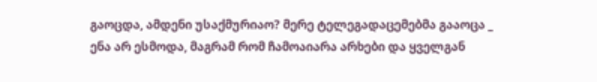გაოცდა, ამდენი უსაქმურიაო? მერე ტელეგადაცემებმა გააოცა _ ენა არ ესმოდა, მაგრამ რომ ჩამოაიარა არხები და ყველგან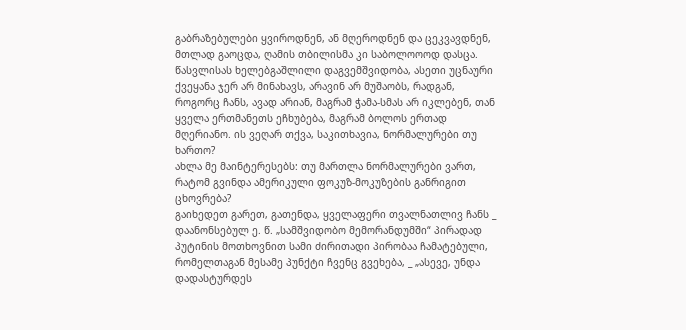გაბრაზებულები ყვიროდნენ, ან მღეროდნენ და ცეკვავდნენ, მთლად გაოცდა, ღამის თბილისმა კი საბოლოოოდ დასცა. წასვლისას ხელებგაშლილი დაგვემშვიდობა, ასეთი უცნაური ქვეყანა ჯერ არ მინახავს, არავინ არ მუშაობს, რადგან, როგორც ჩანს, ავად არიან, მაგრამ ჭამა-სმას არ იკლებენ, თან ყველა ერთმანეთს ეჩხუბება, მაგრამ ბოლოს ერთად მღერიანო. ის ვეღარ თქვა, საკითხავია, ნორმალურები თუ ხართო?
ახლა მე მაინტერესებს: თუ მართლა ნორმალურები ვართ, რატომ გვინდა ამერიკული ფოკუზ-მოკუზების განრიგით ცხოვრება?
გაიხედეთ გარეთ, გათენდა, ყველაფერი თვალნათლივ ჩანს _ დაანონსებულ ე. წ. „სამშვიდობო მემორანდუმში“ პირადად პუტინის მოთხოვნით სამი ძირითადი პირობაა ჩამატებული, რომელთაგან მესამე პუნქტი ჩვენც გვეხება, _ „ასევე, უნდა დადასტურდეს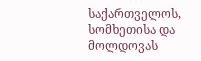საქართველოს, სომხეთისა და მოლდოვას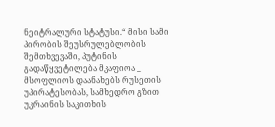ნეიტრალური სტატუსი.“ მისი სამი პირობის შეუსრულებლობის შემთხვევაში, პუტინის გადაწყვეტილება მკაფიოა _ მსოფლიოს დაანახებს რუსეთის უპირატესობას, სამხედრო გზით უკრაინის საკითხის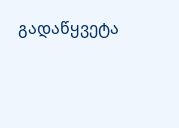გადაწყვეტა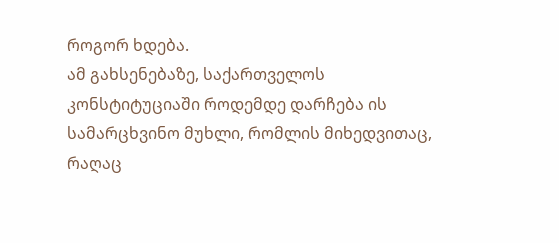როგორ ხდება.
ამ გახსენებაზე, საქართველოს კონსტიტუციაში როდემდე დარჩება ის სამარცხვინო მუხლი, რომლის მიხედვითაც, რაღაც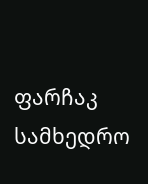ფარჩაკ სამხედრო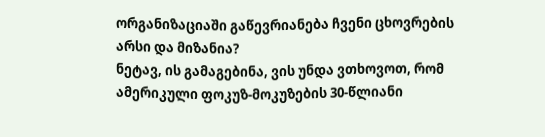ორგანიზაციაში გაწევრიანება ჩვენი ცხოვრების არსი და მიზანია?
ნეტავ, ის გამაგებინა, ვის უნდა ვთხოვოთ, რომ ამერიკული ფოკუზ-მოკუზების 30-წლიანი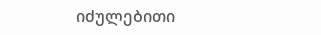იძულებითი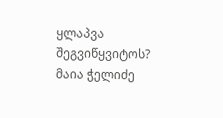ყლაპვა შეგვიწყვიტოს?
მაია ჭელიძე